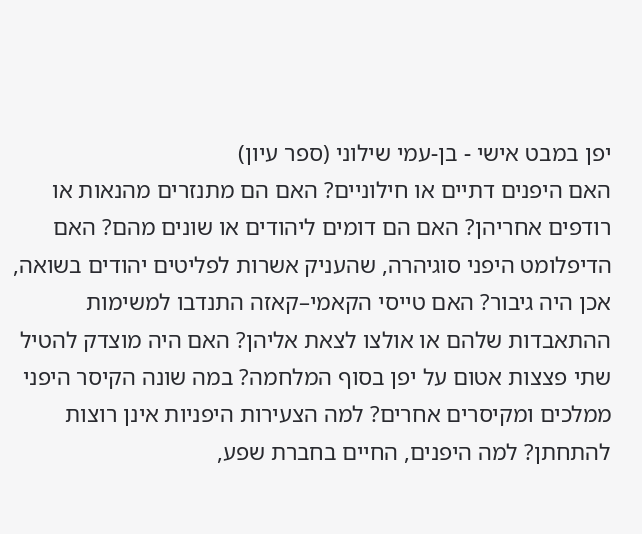יפן במבט אישי - בן-עמי שילוני (ספר עיון)
האם היפנים דתיים או חילוניים? האם הם מתנזרים מהנאות או רודפים אחריהן? האם הם דומים ליהודים או שונים מהם? האם הדיפלומט היפני סוגיהרה, שהעניק אשרות לפליטים יהודים בשואה, אכן היה גיבור? האם טייסי הקאמי–קאזה התנדבו למשימות ההתאבדות שלהם או אולצו לצאת אליהן? האם היה מוצדק להטיל שתי פצצות אטום על יפן בסוף המלחמה? במה שונה הקיסר היפני ממלכים ומקיסרים אחרים? למה הצעירות היפניות אינן רוצות להתחתן? למה היפנים, החיים בחברת שפע,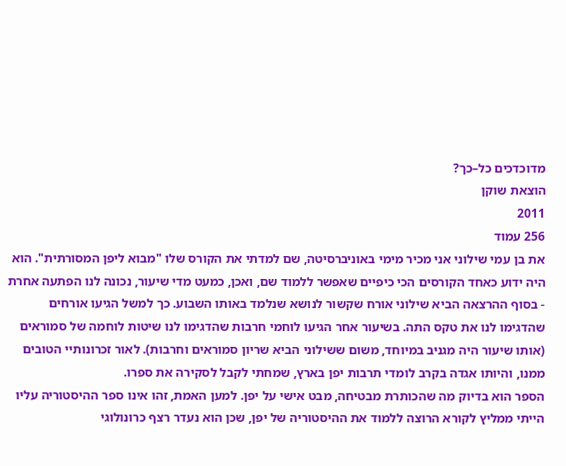מדוכדכים כל–כך?
הוצאת שוקן
2011
256 עמוד
את בן עמי שילוני אני מכיר מימי באוניברסיטה, שם למדתי את הקורס שלו "מבוא ליפן המסורתית". הוא היה ידוע כאחד הקורסים הכי כיפיים שאפשר ללמוד שם, ואכן, כמעט מדי שיעור, נכונה לנו הפתעה אחרת - בסוף ההרצאה הביא שילוני אורח שקשור לנושא שנלמד באותו השבוע. כך למשל הגיעו אורחים שהדגימו לנו את טקס התה. בשיעור אחר הגיעו לוחמי חרבות שהדגימו לנו שיטות לוחמה של סמוראים (אותו שיעור היה מגניב במיוחד, משום ששילוני הביא שריון סמוראים וחרבות). לאור זכרונותיי הטובים ממנו, והיותו אגדה בקרב לומדי תרבות יפן בארץ, שמחתי לקבל לסקירה את ספרו.
הספר הוא בדיוק מה שהכותרת מבטיחה, מבט אישי על יפן. למען האמת, זהו אינו ספר ההיסטוריה עליו הייתי ממליץ לקורא הרוצה ללמוד את ההיסטוריה של יפן, שכן הוא נעדר רצף כרונולוגי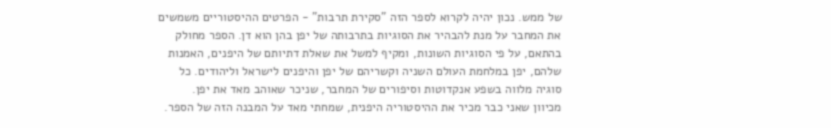של ממש. נכון יהיה לקרוא לספר הזה "סקירת תרבות" - הפרטים ההיסטוריים משמשים את המחבר על מנת להבהיר את הסוגיות בתרבותה של יפן בהן הוא דן. הספר מחולק בהתאם, על פי הסוגיות השונות, ומקיף למשל את שאלת דתיותם של היפנים, האמנות שלהם, יפן במלחמת העולם השניה וקשריהם של יפן והיפנים לישראל וליהודים. כל סוגיה מלווה בשפע אנקדוטות וסיפורים של המחבר, שניכר שאוהב מאד את יפן.
מכיוון שאני כבר מכיר את ההיסטוריה היפנית, שמחתי מאד על המבנה הזה של הספר.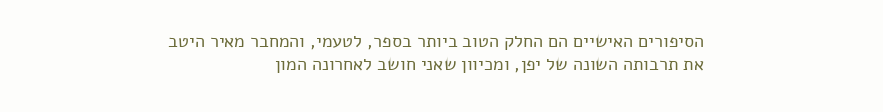הסיפורים האישיים הם החלק הטוב ביותר בספר, לטעמי, והמחבר מאיר היטב את תרבותה השונה של יפן, ומכיוון שאני חושב לאחרונה המון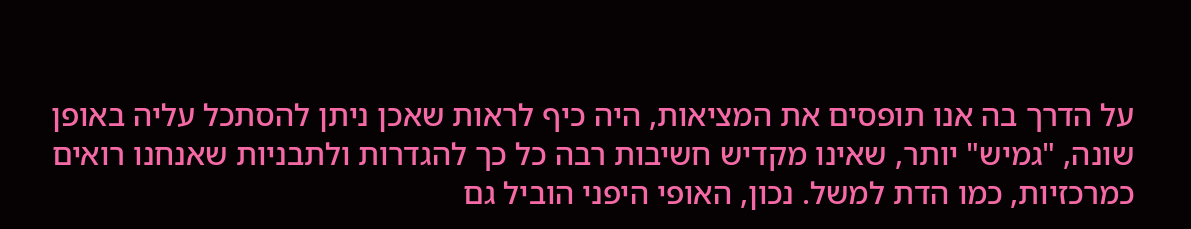על הדרך בה אנו תופסים את המציאות, היה כיף לראות שאכן ניתן להסתכל עליה באופן שונה, "גמיש" יותר, שאינו מקדיש חשיבות רבה כל כך להגדרות ולתבניות שאנחנו רואים כמרכזיות, כמו הדת למשל. נכון, האופי היפני הוביל גם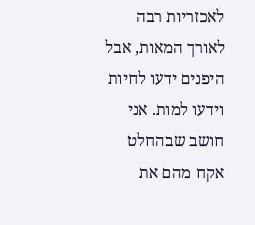לאכזריות רבה לאורך המאות, אבל היפנים ידעו לחיות וידעו למות. אני חושב שבהחלט אקח מהם את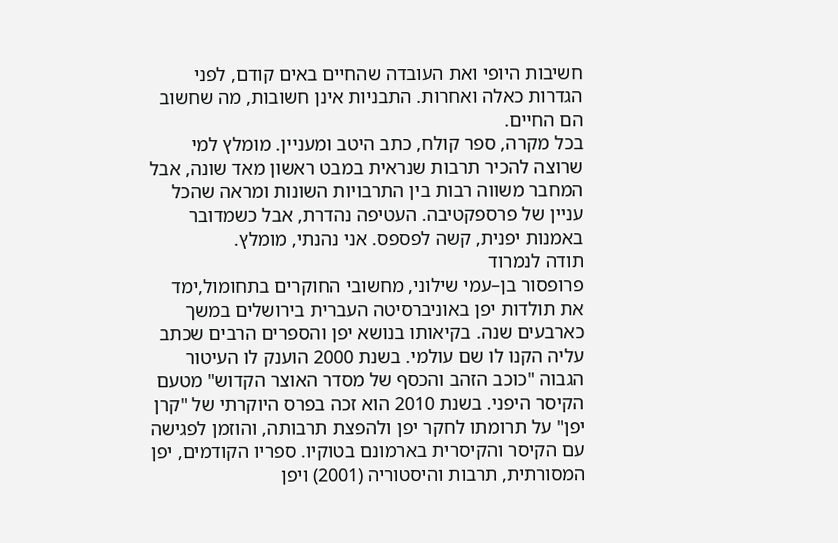חשיבות היופי ואת העובדה שהחיים באים קודם, לפני הגדרות כאלה ואחרות. התבניות אינן חשובות, מה שחשוב הם החיים.
בכל מקרה, ספר קולח, כתב היטב ומעניין. מומלץ למי שרוצה להכיר תרבות שנראית במבט ראשון מאד שונה, אבל המחבר משווה רבות בין התרבויות השונות ומראה שהכל עניין של פרספקטיבה. העטיפה נהדרת, אבל כשמדובר באמנות יפנית, קשה לפספס. אני נהנתי, מומלץ.
תודה לנמרוד
פרופסור בן–עמי שילוני, מחשובי החוקרים בתחומול,ימד את תולדות יפן באוניברסיטה העברית בירושלים במשך כארבעים שנה. בקיאותו בנושא יפן והספרים הרבים שכתב עליה הקנו לו שם עולמי. בשנת 2000 הוענק לו העיטור הגבוה "כוכב הזהב והכסף של מסדר האוצר הקדוש" מטעם הקיסר היפני. בשנת 2010 הוא זכה בפרס היוקרתי של "קרן יפן" על תרומתו לחקר יפן ולהפצת תרבותה, והוזמן לפגישה עם הקיסר והקיסרית בארמונם בטוקיו. ספריו הקודמים, יפן המסורתית, תרבות והיסטוריה (2001) ויפן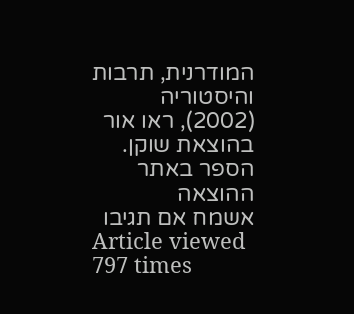המודרנית, תרבות והיסטוריה (2002), ראו אור בהוצאת שוקן.
הספר באתר ההוצאה
אשמח אם תגיבו
Article viewed 797 times